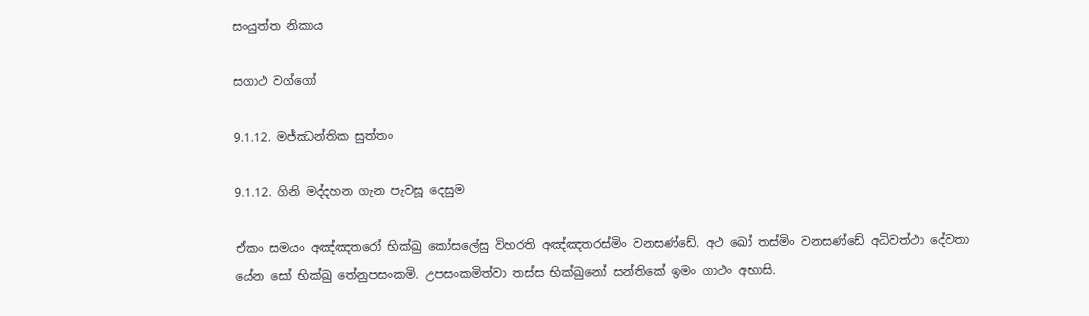සංයුත්ත නිකාය

සගාථ වග්ගෝ

9.1.12. මජ්ඣන්තික සුත්තං

9.1.12. ගිනි මද්දහන ගැන පැවසූ දෙසුම

ඒකං සමයං අඤ්‌ඤතරෝ භික්‌ඛු කෝසලේසු විහරති අඤ්‌ඤතරස්‌මිං වනසණ්ඩේ. අථ ඛෝ තස්‌මිං වනසණ්ඩේ අධිවත්‌ථා දේවතා යේන සෝ භික්‌ඛු තේනුපසංකමි. උපසංකමිත්‌වා තස්‌ස භික්‌ඛුනෝ සන්තිකේ ඉමං ගාථං අභාසි.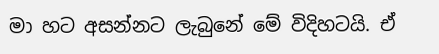මා හට අසන්නට ලැබුනේ මේ විදිහටයි. ඒ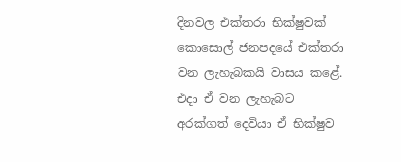දිනවල එක්තරා භික්ෂුවක් කොසොල් ජනපදයේ එක්තරා වන ලැහැබකයි වාසය කළේ. එදා ඒ වන ලැහැබට අරක්ගත් දෙවියා ඒ භික්ෂුව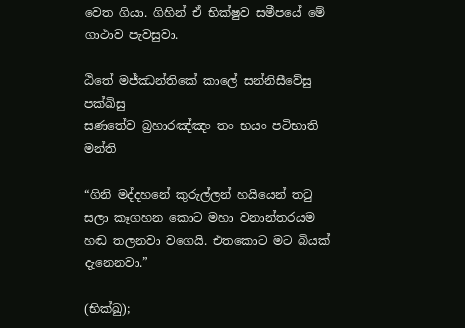වෙත ගියා. ගිහින් ඒ භික්ෂුව සමීපයේ මේ ගාථාව පැවසුවා.

ඨිතේ මජ්‌ඣන්‌තිකේ කාලේ සන්‌නිසීවේසු පක්‌ඛිසු
සණතේව බ්‍රහාරඤ්‌ඤං තං භයං පටිභාති මන්ති

“ගිනි මද්දහනේ කුරුල්ලන් හයියෙන් තටු සලා කෑගහන කොට මහා වනාන්තරයම හඬ තලනවා වගෙයි. එතකොට මට බියක් දැනෙනවා.”

(භික්ඛු);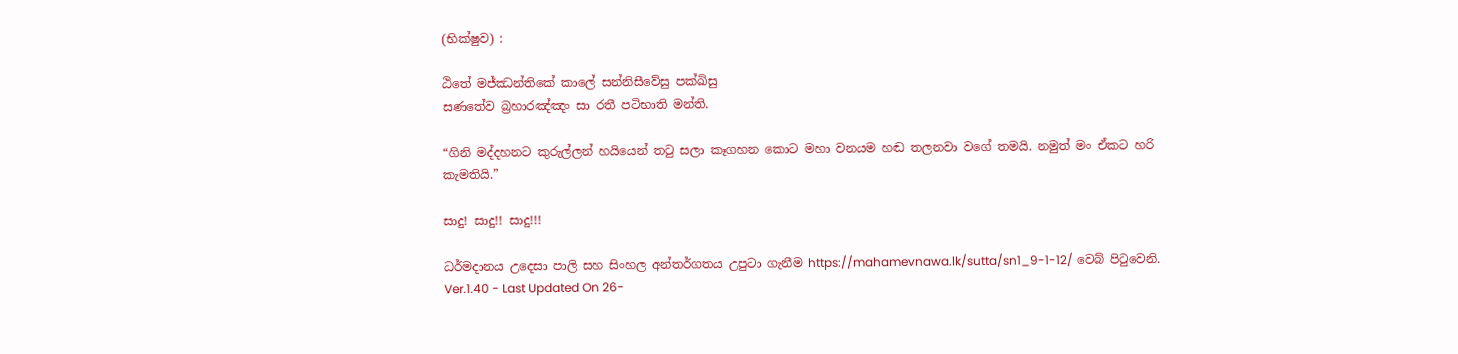(භික්ෂුව) :

ඨිතේ මජ්‌ඣන්‌තිකේ කාලේ සන්‌නිසීවේසු පක්‌ඛිසු
සණතේව බ්‍රහාරඤ්‌ඤං සා රතී පටිභාති මන්‌ති.

“ගිනි මද්දහනට කුරුල්ලන් හයියෙන් තටු සලා කෑගහන කොට මහා වනයම හඬ තලනවා වගේ තමයි. නමුත් මං ඒකට හරි කැමතියි.”

සාදු! සාදු!! සාදු!!!

ධර්මදානය උදෙසා පාලි සහ සිංහල අන්තර්ගතය උපුටා ගැනීම https://mahamevnawa.lk/sutta/sn1_9-1-12/ වෙබ් පිටුවෙනි.
Ver.1.40 - Last Updated On 26-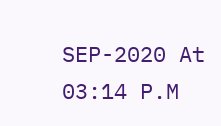SEP-2020 At 03:14 P.M